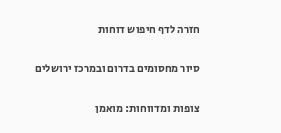חזרה לדף חיפוש דוחות

סיור מחסומים בדרום ובמרכז ירושלים

צופות ומדווחות: מואמן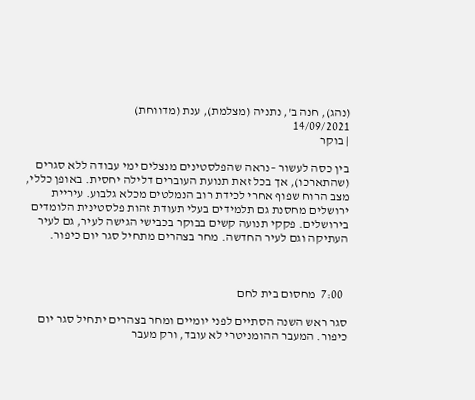(נהג), חנה ב', נתניה (מצלמת), ענת (מדווחת)
14/09/2021
| בוקר

בין כסה לעשור –נראה שהפלסטינים מנצלים ימי עבודה ללא סגרים (שהתארכו), אך בכל זאת תנועת העוברים דלילה יחסית. באופן כללי, מצב הרוח שפוף אחרי לכידת רוב הנמלטים מכלא גלבוע. עיריית ירושלים מחסנת גם תלמידים בעלי תעודת זהות פלסטינית הלומדים בירושלים. פקקי תנועה קשים בבוקר בכבישי הגישה לעיר, גם לעיר העתיקה וגם לעיר החדשה. מחר בצהרים מתחיל סגר יום כיפור.



  7:00  מחסום בית לחם

סגר ראש השנה הסתיים לפני יומיים ומחר בצהרים יתחיל סגר יום כיפור. המעבר ההומניטרי לא עובד, ורק מעבר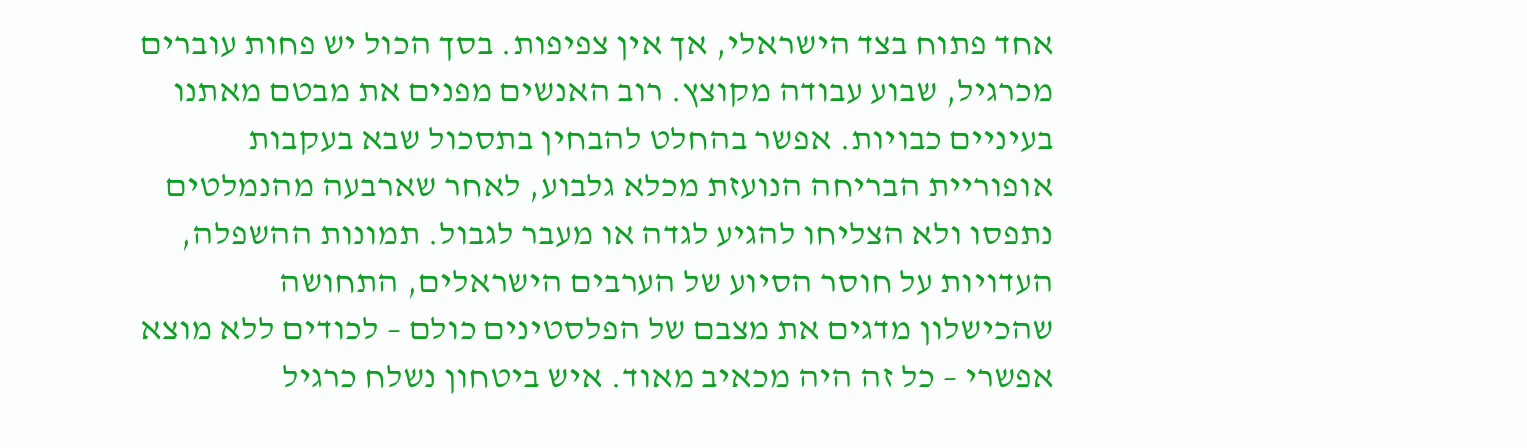אחד פתוח בצד הישראלי, אך אין צפיפות. בסך הכול יש פחות עוברים מכרגיל, שבוע עבודה מקוצץ. רוב האנשים מפנים את מבטם מאתנו בעיניים כבויות. אפשר בהחלט להבחין בתסכול שבא בעקבות אופוריית הבריחה הנועזת מכלא גלבוע, לאחר שארבעה מהנמלטים נתפסו ולא הצליחו להגיע לגדה או מעבר לגבול. תמונות ההשפלה, העדויות על חוסר הסיוע של הערבים הישראלים, התחושה שהכישלון מדגים את מצבם של הפלסטינים כולם – לכודים ללא מוצא אפשרי – כל זה היה מכאיב מאוד. איש ביטחון נשלח כרגיל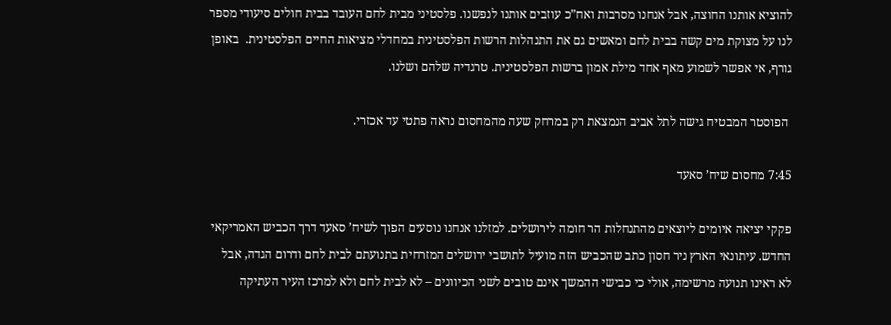להוציא אותנו החוצה, אבל אנחנו מסרבות ואח”כ עוזבים אותנו לנפשנו. פלסטיני מבית לחם העובד בבית חולים סיעודי מספר לנו על מצוקת מים קשה בבית לחם ומאשים גם את התנהלות הרשות הפלסטינית במחדלי מציאות החיים הפלסטינית.  באופן גורף, אי אפשר לשמוע מאף אחד מילת אמון ברשות הפלסטינית. טרגדיה שלהם ושלנו.

 הפוסטר המבטיח גישה לתל אביב הנמצאת רק במרחק שעה מהמחסום נראה פתטי עד אכזרי.

7:45 מחסום שיח’ סאעד

פקקי יציאה איומים ליוצאים מהתנחלות הר חומה לירושלים. למזלנו אנחנו נוסעים הפוך לשיח’ סאעד דרך הכביש האמריקאי החדש. עיתונאי הארץ ניר חסון כתב שהכביש הזה מועיל לתושבי ירושלים המזרחית בתנועתם לבית לחם ודרום הגדה, אבל לא ראינו תנועה מרשימה, אולי כי כבישי ההמשך אינם טובים לשני הכיוונים – לא לבית לחם ולא למרכז העיר העתיקה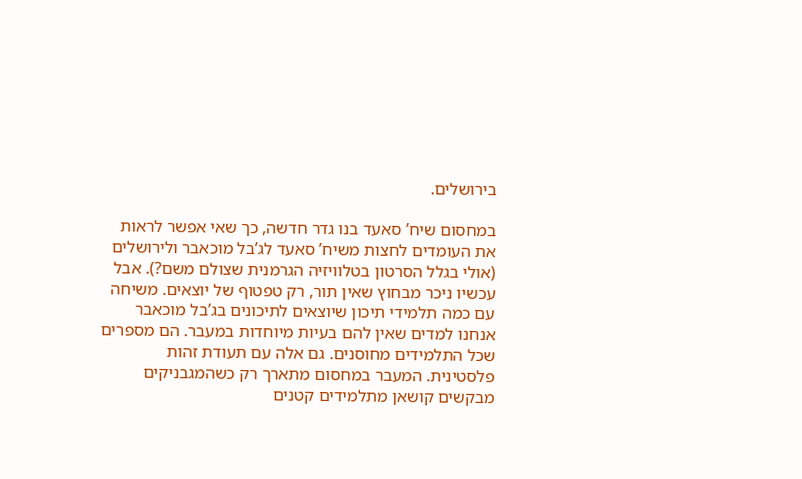בירושלים.

במחסום שיח’ סאעד בנו גדר חדשה, כך שאי אפשר לראות את העומדים לחצות משיח’ סאעד לג’בל מוכאבר ולירושלים (אולי בגלל הסרטון בטלוויזיה הגרמנית שצולם משם?). אבל עכשיו ניכר מבחוץ שאין תור, רק טפטוף של יוצאים. משיחה עם כמה תלמידי תיכון שיוצאים לתיכונים בג’בל מוכאבר אנחנו למדים שאין להם בעיות מיוחדות במעבר. הם מספרים שכל התלמידים מחוסנים. גם אלה עם תעודת זהות פלסטינית. המעבר במחסום מתארך רק כשהמגבניקים מבקשים קושאן מתלמידים קטנים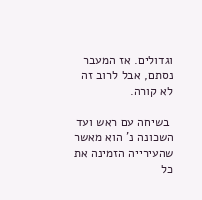וגדולים. אז המעבר נסתם, אבל לרוב זה לא קורה.

 בשיחה עם ראש ועד השכונה נ’ הוא מאשר שהעירייה הזמינה את כל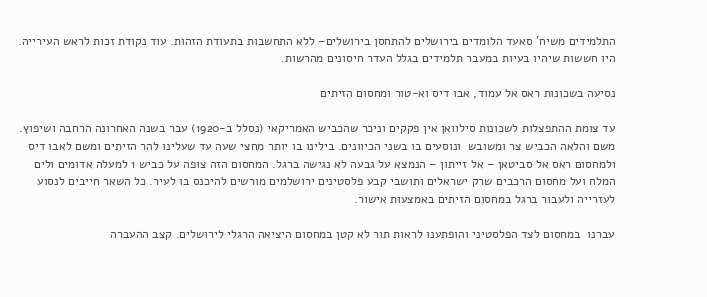התלמידים משיח’ סאעד הלומדים בירושלים להתחסן בירושלים– ללא התחשבות בתעודת הזהות. עוד נקודת זכות לראש העירייה. היו חששות שיהיו בעיות במעבר תלמידים בגלל העדר חיסונים מהרשות.

נסיעה בשכונות ראס אל עמוד, אבו דיס וא-טור ומחסום הזיתים

עד צומת ההתפצלות לשכונות סילוואן אין פקקים וניכר שהכביש האמריקאי (נסלל ב-1920) עבר בשנה האחרונה הרחבה ושיפוץ. משם והלאה הכביש צר ומשובש  ונוסעים בו בשני הכיוונים. בילינו בו יותר מחצי שעה עד שעלינו להר הזיתים ומשם לאבו דיס ולמחסום ראס אל סביטאן – אל זייתון – הנמצא על גבעה לא נגישה ברגל. המחסום הזה צופה על כביש 1 למעלה אדומים ולים המלח ועל מחסום הרכבים שרק ישראלים ותושבי קבע פלסטינים ירושלמים מורשים להיכנס בו לעיר. כל השאר חייבים לנסוע לעזרייה ולעבור ברגל במחסום הזיתים באמצעות אישור.

עברנו  במחסום לצד הפלסטיני והופתענו לראות תור לא קטן במחסום היציאה הרגלי לירושלים. קצב ההעברה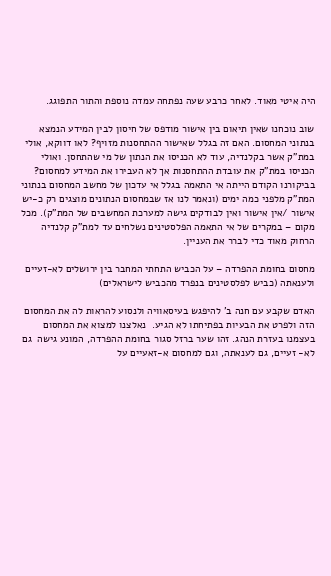היה איטי מאוד. לאחר כרבע שעה נפתחה עמדה נוספת והתור התפוגג.

שוב נוכחנו שאין תיאום בין אישור מודפס של חיסון לבין המידע הנמצא בנתוני המחסום. האם זה בגלל שאישור ההתחסנות מזויף? לאו דווקא, אולי במת”ק אשר בקלנדיה, עוד לא הכניסו את הנתון של מי שהתחסן. ואולי הכניסו במת”ק את עובדת ההתחסנות אך לא העבירו את המידע למחסום? בביקורנו הקודם הייתה אי התאמה בגלל אי עדכון של מחשב המחסום בנתוני המת”ק מלפני כמה ימים (ונאמר לנו אז שבמחסום הנתונים מוצגים רק כ-יש אישור /אין אישור ואין לבודקים גישה למערכת המחשבים של המת”ק). מכל מקום – במקרים של אי התאמה הפלסטינים נשלחים עד למת”ק קלנדיה הרחוק מאוד כדי לברר את העניין.

מחסום בחומת ההפרדה – על הכביש התחתי המחבר בין ירושלים לא-זעיים ולענאתה (כביש לפלסטינים בנפרד מהכביש לישראלים)

האדם שקבע עם חנה ב’ להיפגש בעיסאוויה ולנסוע להראות לה את המחסום הזה ולפרט את הבעיות בפתיחתו לא הגיע.  נאלצנו למצוא את המחסום בעצמנו בעזרת הנהג. זהו שער ברזל סגור בחומת ההפרדה, המונע גישה  גם לא- זעיים, גם לענאתה, וגם למחסום א-זאעיים על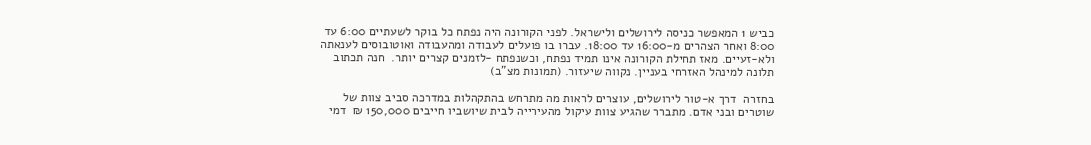כביש 1 המאפשר כניסה לירושלים ולישראל. לפני הקורונה היה נפתח כל בוקר לשעתיים 6:00 עד 8:00 ואחר הצהרים מ-16:00 עד 18:00. עברו בו פועלים לעבודה ומהעבודה ואוטובוסים לענאתה ולא-זעיים. מאז תחילת הקורונה אינו תמיד נפתח, וכשנפתח -לזמנים קצרים יותר.  חנה תכתוב תלונה למינהל האזרחי בעניין. נקווה שיעזור. (תמונות מצ”ב)

בחזרה  דרך א-טור לירושלים, עוצרים לראות מה מתרחש בהתקהלות במדרכה סביב צוות של שוטרים ובני אדם. מתברר שהגיע צוות עיקול מהעירייה לבית שיושביו חייבים 150,000 ₪  דמי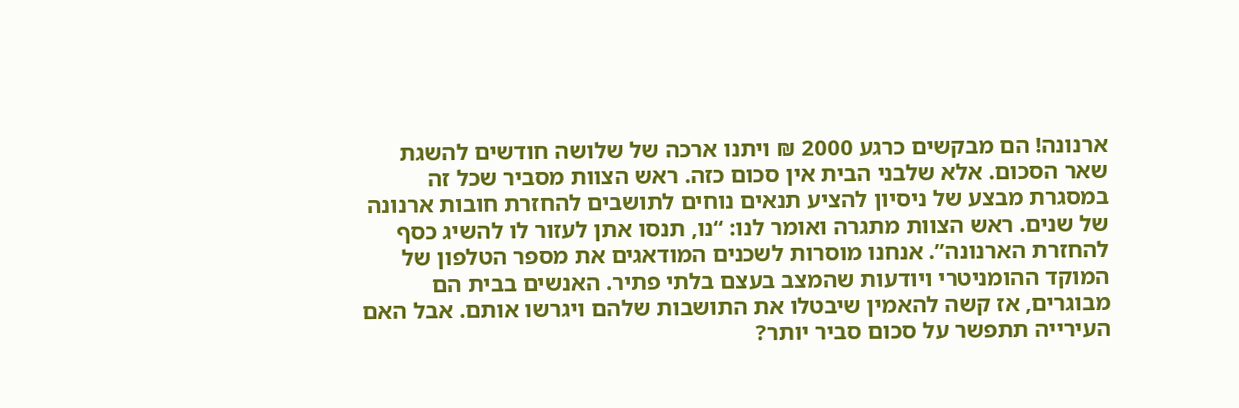ארנונה! הם מבקשים כרגע 2000 ₪ ויתנו ארכה של שלושה חודשים להשגת שאר הסכום. אלא שלבני הבית אין סכום כזה. ראש הצוות מסביר שכל זה במסגרת מבצע של ניסיון להציע תנאים נוחים לתושבים להחזרת חובות ארנונה של שנים. ראש הצוות מתגרה ואומר לנו: “נו, תנסו אתן לעזור לו להשיג כסף להחזרת הארנונה”. אנחנו מוסרות לשכנים המודאגים את מספר הטלפון של המוקד ההומניטרי ויודעות שהמצב בעצם בלתי פתיר. האנשים בבית הם מבוגרים, אז קשה להאמין שיבטלו את התושבות שלהם ויגרשו אותם. אבל האם העירייה תתפשר על סכום סביר יותר?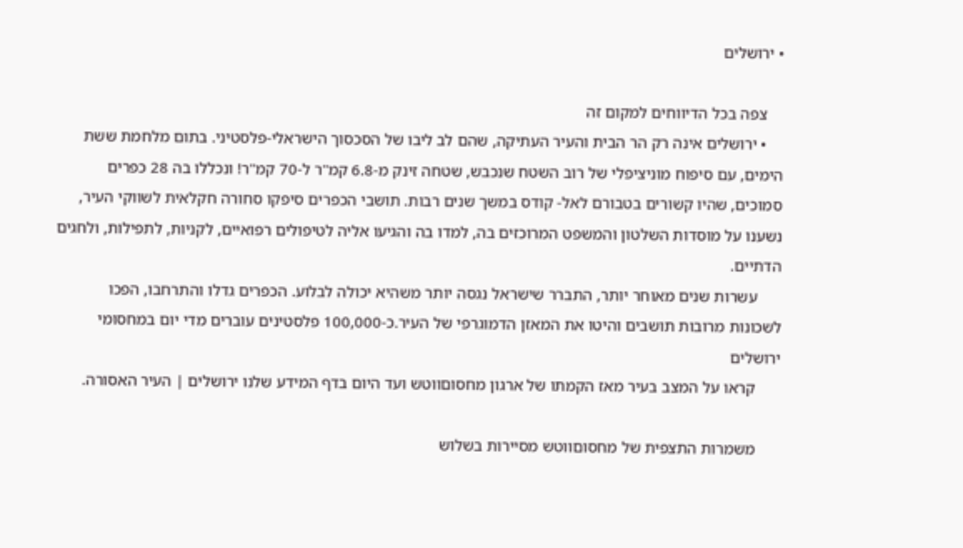• ירושלים

    צפה בכל הדיווחים למקום זה
    • ירושלים אינה רק הר הבית והעיר העתיקה, שהם לב ליבו של הסכסוך הישראלי-פלסטיני. בתום מלחמת ששת הימים, עם סיפוח מוניציפלי של רוב השטח שנכבש, שטחה זינק מ-6.8 קמ"ר ל-70 קמ"ר! ונכללו בה 28 כפרים סמוכים, שהיו קשורים בטבורם לאל- קודס במשך שנים רבות. תושבי הכפרים סיפקו סחורה חקלאית לשווקי העיר, נשענו על מוסדות השלטון והמשפט המרוכזים בה, למדו בה והגיעו אליה לטיפולים רפואיים, לקניות, לתפילות, ולחגים הדתיים.
      עשרות שנים מאוחר יותר, התברר שישראל נגסה יותר משהיא יכולה לבלוע. הכפרים גדלו והתרחבו, הפכו לשכונות מרובות תושבים והיטו את המאזן הדמוגרפי של העיר.כ-100,000 פלסטינים עוברים מדי יום במחסומי ירושלים
      קראו על המצב בעיר מאז הקמתו של ארגון מחסוםווטש ועד היום בדף המידע שלנו ירושלים | העיר האסורה.

      משמרות התצפית של מחסוםווטש מסיירות בשלוש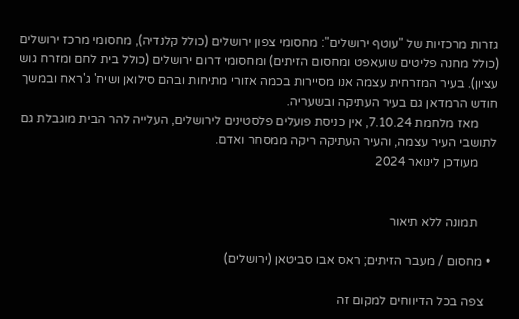גזרות מרכזיות של "עוטף ירושלים": מחסומי צפון ירושלים (כולל קלנדיה), מחסומי מרכז ירושלים (כולל מחנה פליטים שועאפט ומחסום הזיתים) ומחסומי דרום ירושלים (כולל בית לחם ומזרח גוש עציון). בעיר המזרחית עצמה אנו מסיירות בכמה אזורי מתיחות ובהם סילואן ושיח' ג'ראח ובמשך חודש הרמדאן גם בעיר העתיקה ובשעריה.
      מאז מלחמת 7.10.24, אין כניסת פועלים פלסטינים לירושלים, העלייה להר הבית מוגבלת גם לתושבי העיר עצמה, והעיר העתיקה ריקה ממסחר ואדם.
      מעודכן לינואר 2024


      תמונה ללא תיאור

  • מחסום / מעבר הזיתים; ראס אבו סביטאן (ירושלים)

    צפה בכל הדיווחים למקום זה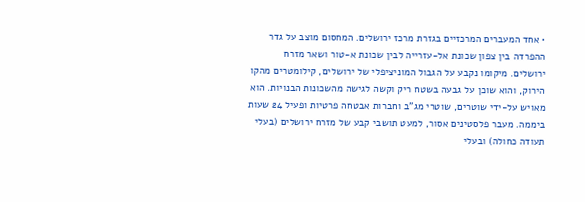• אחד המעברים המרכזיים בגזרת מרכז ירושלים. המחסום מוצב על גדר ההפרדה בין צפון שכונת אל-עזרייה לבין שכונת א-טור ושאר מזרח ירושלים. מיקומו נקבע על הגבול המוניציפלי של ירושלים, קילומטרים מהקו הירוק, והוא שוכן על גבעה בשטח ריק וקשה לגישה מהשכונות הבנויות. הוא מאויש על-ידי שוטרים, שוטרי מג"ב וחברות אבטחה פרטיות ופעיל 24 שעות ביממה. מעבר פלסטינים אסור, למעט תושבי קבע של מזרח ירושלים (בעלי תעודה כחולה) ובעלי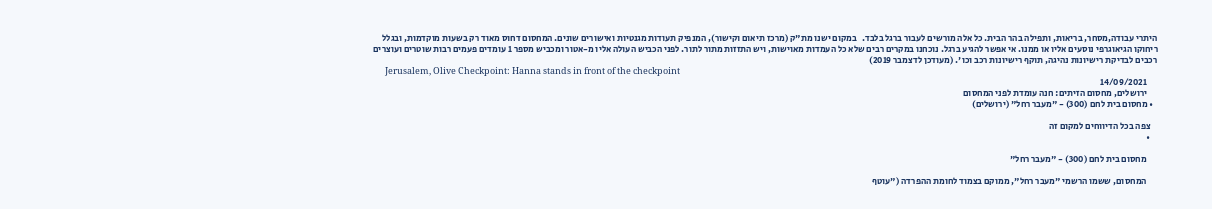היתרי עבודה,מסחר, בריאות, ותפילה בהר הבית. כל אלה מורשים לעבור ברגל בלבד.   במקום ישנו מת"ק (מרכז תיאום וקישור), המנפיק תעודות מגנטיות ואישורים שונים. המחסום דחוס מאוד רק בשעות מוקדמות, ובגלל ריחוקו הגיאוגרפי נוסעים אליו או ממנו. אי אפשר להגיע ברגל. נוכחנו במקרים רבים שלא כל העמדות מאוישות, ויש התזזות מתור לתור. לפני הכביש העולה אליו מ-אטור ומכביש מספר 1 עומדים פעמים רבות שוטרים ועוצרים רכבים לבדיקת רישיונות נהיגה, תוקף רישיונות רכב וכו'. (מעודכן לדצמבר 2019)
      Jerusalem, Olive Checkpoint: Hanna stands in front of the checkpoint
      14/09/2021
      ירושלים, מחסום הזיתים: חנה עומדת לפני המחסום
  • מחסום בית לחם (300) - "מעבר רחל" (ירושלים)

    צפה בכל הדיווחים למקום זה
    •

      מחסום בית לחם (300) - "מעבר רחל"

      המחסום, ששמו הרשמי "מעבר רחל", ממוקם בצמוד לחומת ההפרדה ("עוטף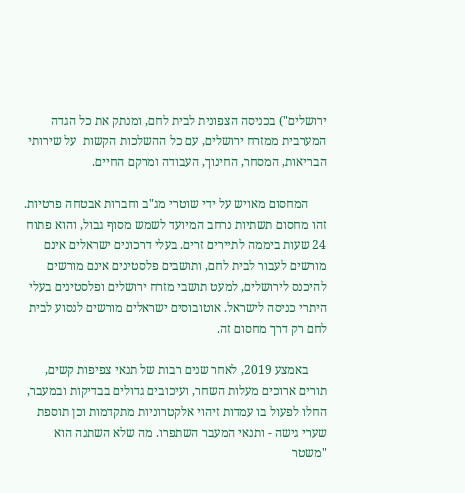ירושלים") בכניסה הצפונית לבית לחם, ומנתק את כל הגדה המערבית ממזרח ירושלים, עם כל ההשלכות הקשות  על שירותי הבריאות, המסחר, החינוך, העבודה ומרקם החיים.

      המחסום מאויש על ידי שוטרי מג"ב וחברות אבטחה פרטיות. זהו מחסום תשתיות נרחב המיועד לשמש מסוף גבול, והוא פתוח 24 שעות ביממה לתיירים זרים. בעלי דרכונים ישראלים אינם מורשים לעבור לבית לחם, ותושבים פלסטינים אינם מורשים להיכנס לירושלים, למעט תושבי מזרח ירושלים ופלסטינים בעלי היתרי כניסה לישראל. אוטובוסים ישראלים מורשים לנסוע לבית לחם רק דרך מחסום זה.

      באמצע 2019, לאחר שנים רבות של תנאי צפיפות קשים, תורים ארוכים מעלות השחר, ועיכובים גדולים בבדיקות ובמעבר, החלו לפעול בו עמדות זיהוי אלקטרוניות מתקדמות וכן תוספת שערי גישה - ותנאי המעבר השתפרו. מה שלא השתנה הוא "משטר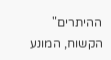ההיתרים" הקשוח, המונע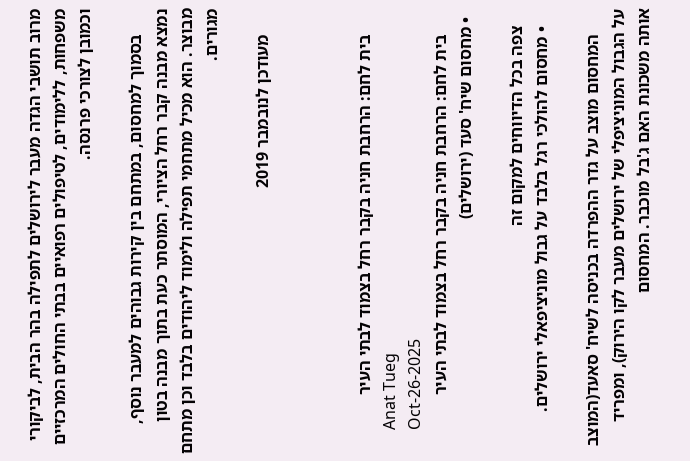מרוב תושבי הגדה מעבר לירושלים לתפילה בהר הבית, לביקורי משפחות, ללימודים, לטיפולים רפואיים בבתי החולים המרכזיים וכמובן לצורכי פרנסה.

      בסמוך למחסום, במתחם בין קירות גבוהים למעבר נוסף, נמצא מבנה קבר רחל הציורי, המוסתר כעת בתוך מבנה בטון מבוצר. הוא מכיל מתחמי תפילה ולימוד ליהודים בלבד וכן מתחם מגורים.

      מעודכן לנובמבר 2019



      בית לחם: הרחבת חניה בקבר רחל בצמוד לבתי העיר
      Anat Tueg
      Oct-26-2025
      בית לחם: הרחבת חניה בקבר רחל בצמוד לבתי העיר
  • מחסום שיח' סעד (ירושלים)

    צפה בכל הדיווחים למקום זה
    • מחסום להולכי רגל בלבד על גבול מוניציפאלי ירושלים.

      המחסום מוצב על גדר ההפרדה בכניסה לשיח' סאעד(המוצב על הגבול המוניציפלי של ירושלים מעבר לקו הירוק), ומפריד אותה משכונת האם ג'בל מוכבר. המחסום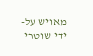מאויש על-ידי שוטרי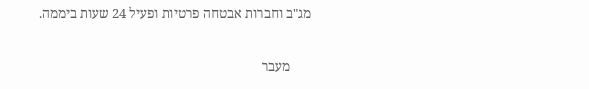מג"ב וחברות אבטחה פרטיות ופעיל 24 שעות ביממה.

      מעבר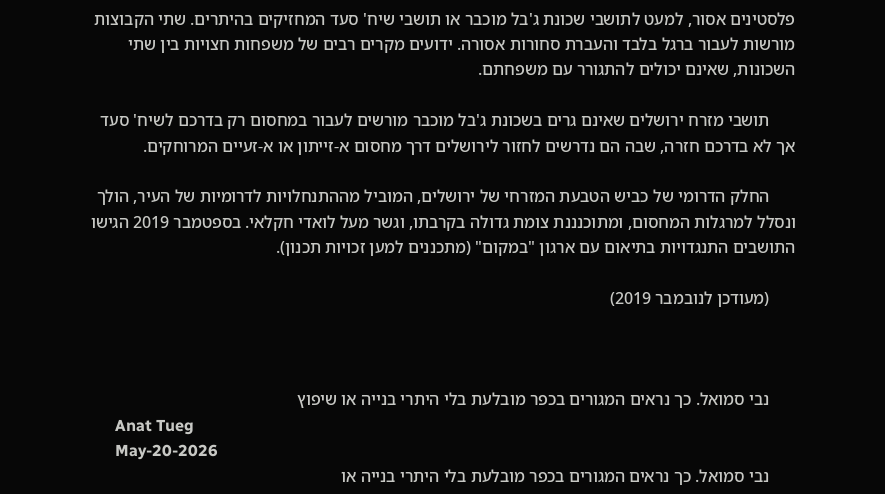פלסטינים אסור, למעט לתושבי שכונת ג'בל מוכבר או תושבי שיח' סעד המחזיקים בהיתרים. שתי הקבוצות מורשות לעבור ברגל בלבד והעברת סחורות אסורה. ידועים מקרים רבים של משפחות חצויות בין שתי השכונות, שאינם יכולים להתגורר עם משפחתם.

      תושבי מזרח ירושלים שאינם גרים בשכונת ג'בל מוכבר מורשים לעבור במחסום רק בדרכם לשיח' סעד אך לא בדרכם חזרה, שבה הם נדרשים לחזור לירושלים דרך מחסום א-זייתון או א-זעיים המרוחקים.

      החלק הדרומי של כביש הטבעת המזרחי של ירושלים, המוביל מההתנחלויות לדרומיות של העיר, הולך ונסלל למרגלות המחסום, ומתוכנננת צומת גדולה בקרבתו, וגשר מעל לואדי חקלאי. בספטמבר 2019 הגישו התושבים התנגדויות בתיאום עם ארגון "במקום" (מתכננים למען זכויות תכנון).

      (מעודכן לנובמבר 2019)



      נבי סמואל. כך נראים המגורים בכפר מובלעת בלי היתרי בנייה או שיפוץ
      Anat Tueg
      May-20-2026
      נבי סמואל. כך נראים המגורים בכפר מובלעת בלי היתרי בנייה או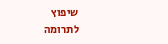שיפוץ
לתרומה